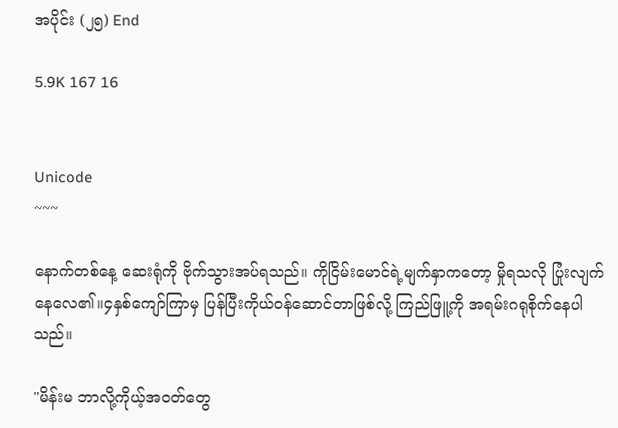အပိုင်း (၂၅) End

5.9K 167 16


Unicode
~~~

နောက်တစ်နေ့ ဆေးရုံကို ဗိုက်သွားအပ်ရသည်။ ကိုငြိမ်းမောင်ရဲ့မျက်နှာကတော့ မှိုရသလို ပြုံးလျက် နေလေ၏။၄နှစ်ကျော်ကြာမှ ပြန်ပြီးကိုယ်ဝန်ဆောင်တာဖြစ်လို့ ကြည်ဖြူ့ကို အရမ်းဂရုစိုက်နေပါသည်။

"မိန်းမ ဘာလို့ကိုယ့်အဝတ်တွေ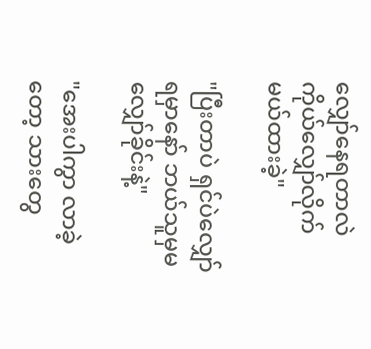လျှော်နေရတာလဲ ကိုယ်လျှော်လိုက်မယ်ထားခဲ့"

"ပြီးတာပဲ ရှင်ပဲလျှော်ရမှာနော် ဘယ်သူမှမလျှော်ခိုင်းနဲ့"

"အေးပါကွာ လာခဲ့တော့ သားတွေ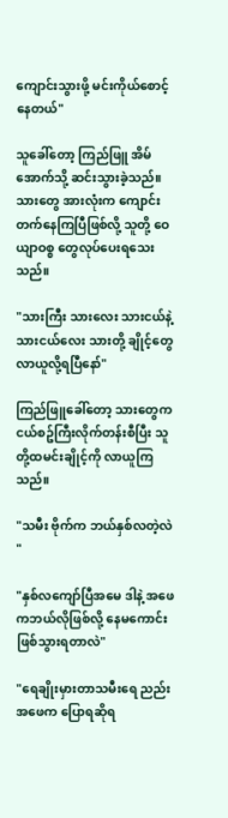ကျောင်းသွားဖို့ မင်းကိုယ်စောင့်နေတယ်"

သူခေါ်တော့ ကြည်ဖြူ အိမ်အောက်သို့ ဆင်းသွားခဲ့သည်။သားတွေ အားလုံးက ကျောင်းတက်နေကြပြီဖြစ်လို့ သူတို့ ဝေယျာဝစ္စ တွေလုပ်ပေးရသေးသည်။

"သားကြီး သားလေး သားငယ်နဲ့သားငယ်လေး သားတို့ ချိုင့်တွေ လာယူလို့ရပြီနော်"

ကြည်ဖြူခေါ်တော့ သားတွေက ငယ်စဥ်ကြီးလိုက်တန်းစီပြီး သူတို့ထမင်းချိုင့်ကို လာယူကြသည်။

"သမီး ဗိုက်က ဘယ်နှစ်လတဲ့လဲ "

"နှစ်လကျော်ပြီအမေ ဒါနဲ့ အဖေကဘယ်လိုဖြစ်လို့ နေမကောင်းဖြစ်သွားရတာလဲ"

"ရေချိုးမှားတာသမီးရေ ညည်းအဖေက ပြောရဆိုရ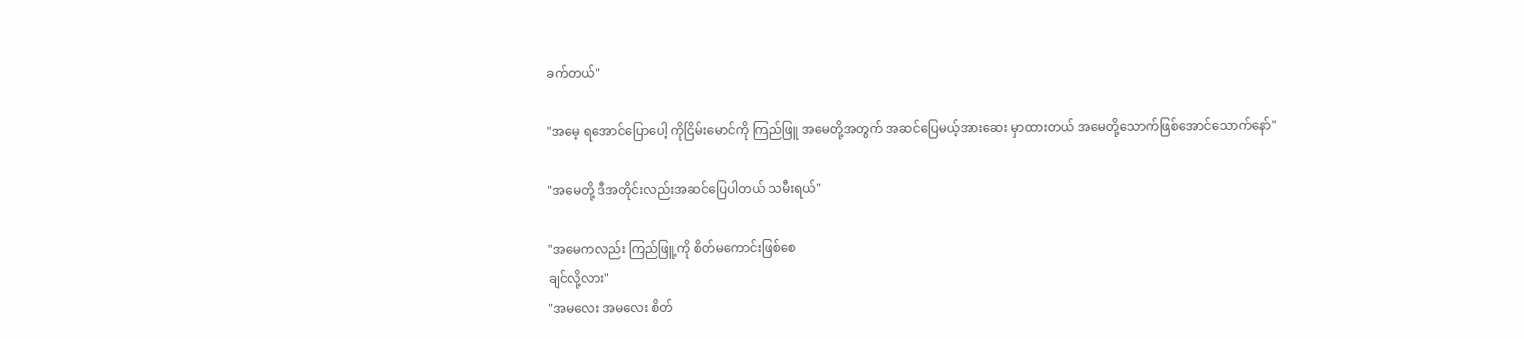ခက်တယ်"

"အမေ့ ရအောင်ပြောပေါ့ ကိုငြိမ်းမောင်ကို ကြည်ဖြူ အမေတို့အတွက် အဆင်ပြေမယ့်အားဆေး မှာထားတယ် အမေတို့သောက်ဖြစ်အောင်သောက်နော်"

"အမေတို့ ဒီအတိုင်းလည်းအဆင်ပြေပါတယ် သမီးရယ်"

"အမေကလည်း ကြည်ဖြူ့ကို စိတ်မကောင်းဖြစ်စေ
ချင်လို့လား"
"အမလေး အမလေး စိတ်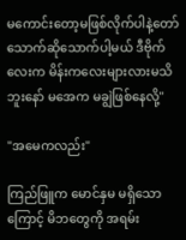မကောင်းတော့မဖြစ်လိုက်ပါနဲ့တော် သောက်ဆိုသောက်ပါ့မယ် ဒီဗိုက်လေးက မိန်းကလေးများလားမသိဘူးနော် မအေက မချွဲဖြစ်နေလို့"

"အမေကလည်း"

ကြည်ဖြူက မောင်နှမ မရှိသောကြောင့် မိဘတွေကို အရမ်း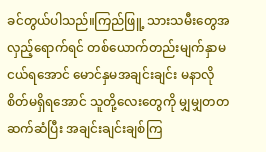ခင်တွယ်ပါသည်။ကြည်ဖြူ့ သားသမီးတွေအလှည့်ရောက်ရင် တစ်ယောက်တည်းမျက်နှာမငယ်ရအောင် မောင်နှမအချင်းချင်း မနာလိုစိတ်မရှိရအောင် သူတို့လေးတွေကို မျှမျှတတဆက်ဆံပြီး အချင်းချင်းချစ်ကြ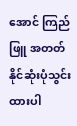အောင် ကြည်ဖြူ အတတ်နိုင်ဆုံးပုံသွင်းထားပါ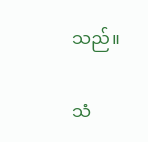သည်။

သံ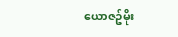ယောဇဥ်မိုး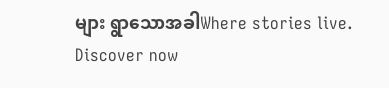များ ရွာသောအခါWhere stories live. Discover now